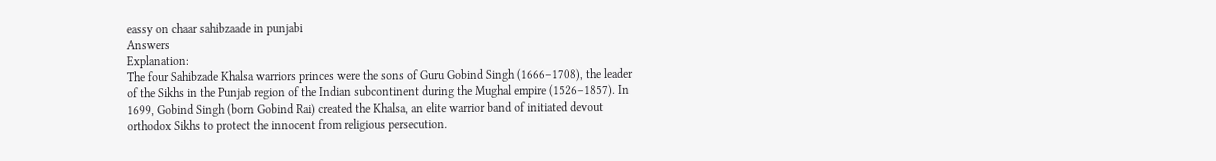eassy on chaar sahibzaade in punjabi
Answers
Explanation:
The four Sahibzade Khalsa warriors princes were the sons of Guru Gobind Singh (1666–1708), the leader of the Sikhs in the Punjab region of the Indian subcontinent during the Mughal empire (1526–1857). In 1699, Gobind Singh (born Gobind Rai) created the Khalsa, an elite warrior band of initiated devout orthodox Sikhs to protect the innocent from religious persecution.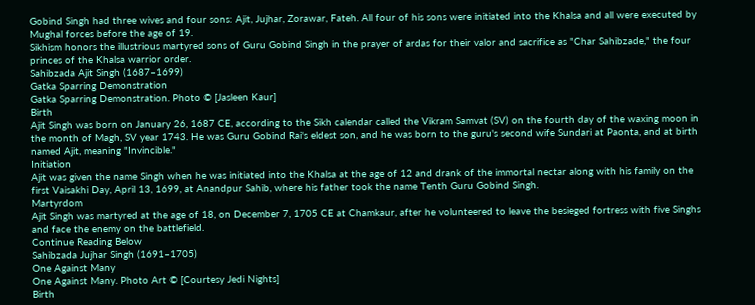Gobind Singh had three wives and four sons: Ajit, Jujhar, Zorawar, Fateh. All four of his sons were initiated into the Khalsa and all were executed by Mughal forces before the age of 19.
Sikhism honors the illustrious martyred sons of Guru Gobind Singh in the prayer of ardas for their valor and sacrifice as "Char Sahibzade," the four princes of the Khalsa warrior order.
Sahibzada Ajit Singh (1687–1699)
Gatka Sparring Demonstration
Gatka Sparring Demonstration. Photo © [Jasleen Kaur]
Birth
Ajit Singh was born on January 26, 1687 CE, according to the Sikh calendar called the Vikram Samvat (SV) on the fourth day of the waxing moon in the month of Magh, SV year 1743. He was Guru Gobind Rai's eldest son, and he was born to the guru's second wife Sundari at Paonta, and at birth named Ajit, meaning "Invincible."
Initiation
Ajit was given the name Singh when he was initiated into the Khalsa at the age of 12 and drank of the immortal nectar along with his family on the first Vaisakhi Day, April 13, 1699, at Anandpur Sahib, where his father took the name Tenth Guru Gobind Singh.
Martyrdom
Ajit Singh was martyred at the age of 18, on December 7, 1705 CE at Chamkaur, after he volunteered to leave the besieged fortress with five Singhs and face the enemy on the battlefield.
Continue Reading Below
Sahibzada Jujhar Singh (1691–1705)
One Against Many
One Against Many. Photo Art © [Courtesy Jedi Nights]
Birth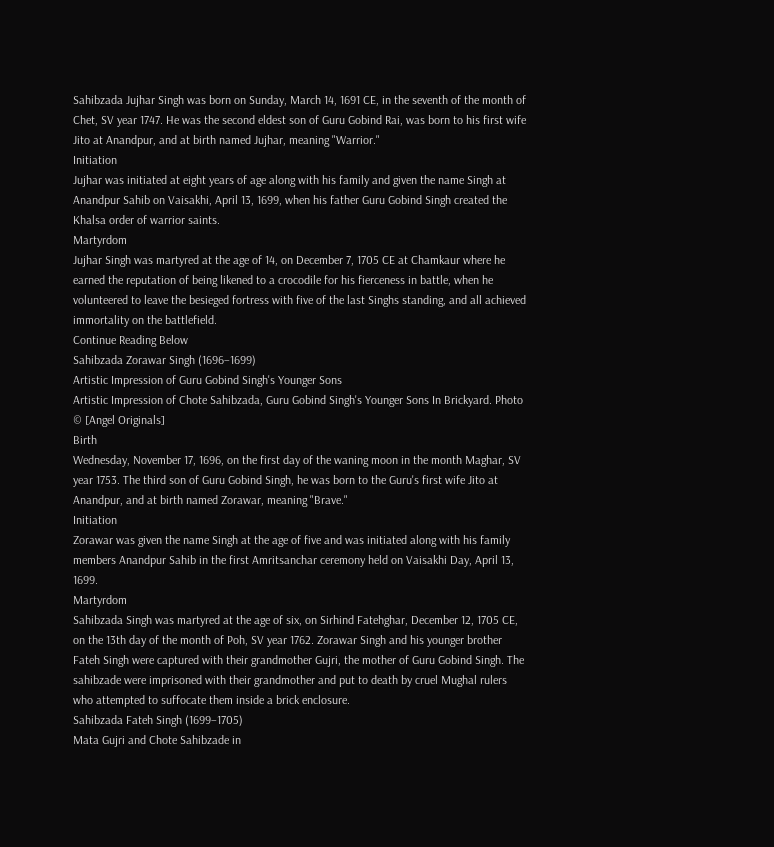Sahibzada Jujhar Singh was born on Sunday, March 14, 1691 CE, in the seventh of the month of Chet, SV year 1747. He was the second eldest son of Guru Gobind Rai, was born to his first wife Jito at Anandpur, and at birth named Jujhar, meaning "Warrior."
Initiation
Jujhar was initiated at eight years of age along with his family and given the name Singh at Anandpur Sahib on Vaisakhi, April 13, 1699, when his father Guru Gobind Singh created the Khalsa order of warrior saints.
Martyrdom
Jujhar Singh was martyred at the age of 14, on December 7, 1705 CE at Chamkaur where he earned the reputation of being likened to a crocodile for his fierceness in battle, when he volunteered to leave the besieged fortress with five of the last Singhs standing, and all achieved immortality on the battlefield.
Continue Reading Below
Sahibzada Zorawar Singh (1696–1699)
Artistic Impression of Guru Gobind Singh's Younger Sons
Artistic Impression of Chote Sahibzada, Guru Gobind Singh's Younger Sons In Brickyard. Photo © [Angel Originals]
Birth
Wednesday, November 17, 1696, on the first day of the waning moon in the month Maghar, SV year 1753. The third son of Guru Gobind Singh, he was born to the Guru's first wife Jito at Anandpur, and at birth named Zorawar, meaning "Brave."
Initiation
Zorawar was given the name Singh at the age of five and was initiated along with his family members Anandpur Sahib in the first Amritsanchar ceremony held on Vaisakhi Day, April 13, 1699.
Martyrdom
Sahibzada Singh was martyred at the age of six, on Sirhind Fatehghar, December 12, 1705 CE, on the 13th day of the month of Poh, SV year 1762. Zorawar Singh and his younger brother Fateh Singh were captured with their grandmother Gujri, the mother of Guru Gobind Singh. The sahibzade were imprisoned with their grandmother and put to death by cruel Mughal rulers who attempted to suffocate them inside a brick enclosure.
Sahibzada Fateh Singh (1699–1705)
Mata Gujri and Chote Sahibzade in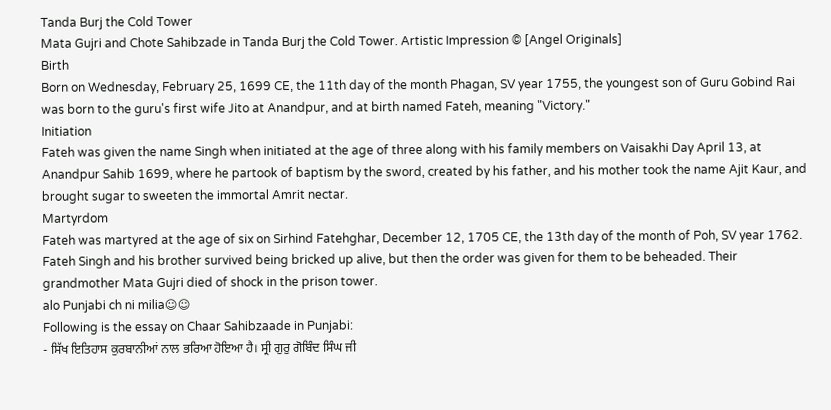Tanda Burj the Cold Tower
Mata Gujri and Chote Sahibzade in Tanda Burj the Cold Tower. Artistic Impression © [Angel Originals]
Birth
Born on Wednesday, February 25, 1699 CE, the 11th day of the month Phagan, SV year 1755, the youngest son of Guru Gobind Rai was born to the guru's first wife Jito at Anandpur, and at birth named Fateh, meaning "Victory."
Initiation
Fateh was given the name Singh when initiated at the age of three along with his family members on Vaisakhi Day April 13, at Anandpur Sahib 1699, where he partook of baptism by the sword, created by his father, and his mother took the name Ajit Kaur, and brought sugar to sweeten the immortal Amrit nectar.
Martyrdom
Fateh was martyred at the age of six on Sirhind Fatehghar, December 12, 1705 CE, the 13th day of the month of Poh, SV year 1762. Fateh Singh and his brother survived being bricked up alive, but then the order was given for them to be beheaded. Their grandmother Mata Gujri died of shock in the prison tower.
alo Punjabi ch ni milia☺☺
Following is the essay on Chaar Sahibzaade in Punjabi:
- ਸਿੱਖ ਇਤਿਹਾਸ ਕੁਰਬਾਨੀਆਂ ਨਾਲ ਭਰਿਆ ਹੋਇਆ ਹੈ। ਸ੍ਰੀ ਗੁਰੁ ਗੋਬਿੰਦ ਸਿੰਘ ਜੀ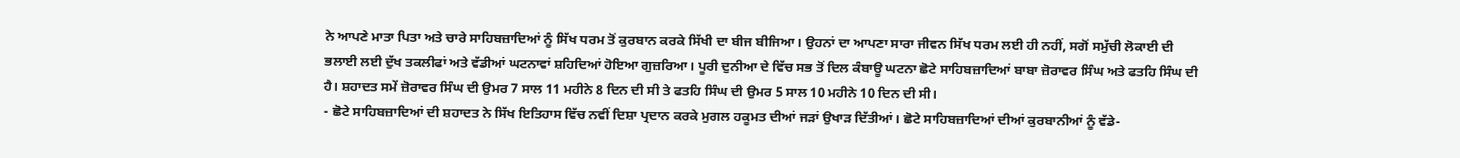ਨੇ ਆਪਣੇ ਮਾਤਾ ਪਿਤਾ ਅਤੇ ਚਾਰੇ ਸਾਹਿਬਜ਼ਾਦਿਆਂ ਨੂੰ ਸਿੱਖ ਧਰਮ ਤੋਂ ਕੁਰਬਾਨ ਕਰਕੇ ਸਿੱਖੀ ਦਾ ਬੀਜ ਬੀਜਿਆ। ਉਹਨਾਂ ਦਾ ਆਪਣਾ ਸਾਰਾ ਜੀਵਨ ਸਿੱਖ ਧਰਮ ਲਈ ਹੀ ਨਹੀਂ, ਸਗੋਂ ਸਮੁੱਚੀ ਲੋਕਾਈ ਦੀ ਭਲਾਈ ਲਈ ਦੁੱਖ ਤਕਲੀਫਾਂ ਅਤੇ ਵੱਡੀਆਂ ਘਟਨਾਵਾਂ ਸ਼ਹਿਦਿਆਂ ਹੋਇਆ ਗੁਜ਼ਰਿਆ। ਪੂਰੀ ਦੁਨੀਆ ਦੇ ਵਿੱਚ ਸਭ ਤੋਂ ਦਿਲ ਕੰਬਾਊ ਘਟਨਾ ਛੋਟੇ ਸਾਹਿਬਜ਼ਾਦਿਆਂ ਬਾਬਾ ਜ਼ੋਰਾਵਰ ਸਿੰਘ ਅਤੇ ਫਤਹਿ ਸਿੰਘ ਦੀ ਹੈ। ਸ਼ਹਾਦਤ ਸਮੇਂ ਜ਼ੋਰਾਵਰ ਸਿੰਘ ਦੀ ਉਮਰ 7 ਸਾਲ 11 ਮਹੀਨੇ 8 ਦਿਨ ਦੀ ਸੀ ਤੇ ਫਤਹਿ ਸਿੰਘ ਦੀ ਉਮਰ 5 ਸਾਲ 10 ਮਹੀਨੇ 10 ਦਿਨ ਦੀ ਸੀ।
- ਛੋਟੇ ਸਾਹਿਬਜ਼ਾਦਿਆਂ ਦੀ ਸ਼ਹਾਦਤ ਨੇ ਸਿੱਖ ਇਤਿਹਾਸ ਵਿੱਚ ਨਵੀਂ ਦਿਸ਼ਾ ਪ੍ਰਦਾਨ ਕਰਕੇ ਮੁਗਲ ਹਕੂਮਤ ਦੀਆਂ ਜੜਾਂ ਉਖਾੜ ਦਿੱਤੀਆਂ। ਛੋਟੇ ਸਾਹਿਬਜ਼ਾਦਿਆਂ ਦੀਆਂ ਕੁਰਬਾਨੀਆਂ ਨੂੰ ਵੱਡੇ-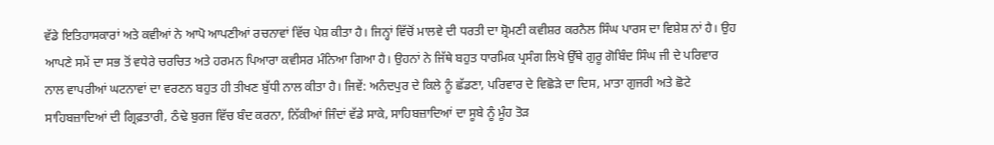ਵੱਡੇ ਇਤਿਹਾਸਕਾਰਾਂ ਅਤੇ ਕਵੀਆਂ ਨੇ ਆਪੋ ਆਪਣੀਆਂ ਰਚਨਾਵਾਂ ਵਿੱਚ ਪੇਸ਼ ਕੀਤਾ ਹੈ। ਜਿਨ੍ਹਾਂ ਵਿੱਚੋਂ ਮਾਲਵੇ ਦੀ ਧਰਤੀ ਦਾ ਸ਼੍ਰੋਮਣੀ ਕਵੀਸ਼ਰ ਕਰਨੈਲ ਸਿੰਘ ਪਾਰਸ ਦਾ ਵਿਸ਼ੇਸ਼ ਨਾਂ ਹੈ। ਉਹ ਆਪਣੇ ਸਮੇਂ ਦਾ ਸਭ ਤੋਂ ਵਧੇਰੇ ਚਰਚਿਤ ਅਤੇ ਹਰਮਨ ਪਿਆਰਾ ਕਵੀਸਰ ਮੰਨਿਆ ਗਿਆ ਹੈ। ਉਹਨਾਂ ਨੇ ਜਿੱਥੇ ਬਹੁਤ ਧਾਰਮਿਕ ਪ੍ਰਸੰਗ ਲਿਖੇ ਉੱਥੇ ਗੁਰੂ ਗੋਬਿੰਦ ਸਿੰਘ ਜੀ ਦੇ ਪਰਿਵਾਰ ਨਾਲ ਵਾਪਰੀਆਂ ਘਟਨਾਵਾਂ ਦਾ ਵਰਣਨ ਬਹੁਤ ਹੀ ਤੀਖਣ ਬੁੱਧੀ ਨਾਲ ਕੀਤਾ ਹੈ। ਜਿਵੇਂ: ਅਨੰਦਪੁਰ ਦੇ ਕਿਲੇ ਨੂੰ ਛੱਡਣਾ, ਪਰਿਵਾਰ ਦੇ ਵਿਛੋੜੇ ਦਾ ਦਿਸ, ਮਾਤਾ ਗੁਜਰੀ ਅਤੇ ਛੋਟੇ ਸਾਹਿਬਜ਼ਾਦਿਆਂ ਦੀ ਗ੍ਰਿਫ਼ਤਾਰੀ, ਠੰਢੇ ਬੁਰਜ ਵਿੱਚ ਬੰਦ ਕਰਨਾ, ਨਿੱਕੀਆਂ ਜਿੰਦਾਂ ਵੱਡੇ ਸਾਕੇ, ਸਾਹਿਬਜ਼ਾਦਿਆਂ ਦਾ ਸੂਬੇ ਨੂੰ ਮੂੰਹ ਤੋੜ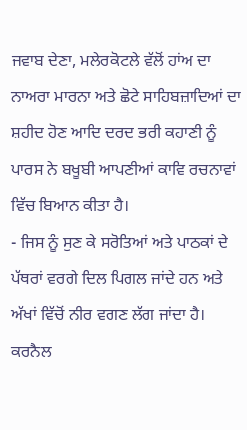ਜਵਾਬ ਦੇਣਾ, ਮਲੇਰਕੋਟਲੇ ਵੱਲੋਂ ਹਾਂਅ ਦਾ ਨਾਅਰਾ ਮਾਰਨਾ ਅਤੇ ਛੋਟੇ ਸਾਹਿਬਜ਼ਾਦਿਆਂ ਦਾ ਸ਼ਹੀਦ ਹੋਣ ਆਦਿ ਦਰਦ ਭਰੀ ਕਹਾਣੀ ਨੂੰ ਪਾਰਸ ਨੇ ਬਖੂਬੀ ਆਪਣੀਆਂ ਕਾਵਿ ਰਚਨਾਵਾਂ ਵਿੱਚ ਬਿਆਨ ਕੀਤਾ ਹੈ।
- ਜਿਸ ਨੂੰ ਸੁਣ ਕੇ ਸਰੋਤਿਆਂ ਅਤੇ ਪਾਠਕਾਂ ਦੇ ਪੱਥਰਾਂ ਵਰਗੇ ਦਿਲ ਪਿਗਲ ਜਾਂਦੇ ਹਨ ਅਤੇ ਅੱਖਾਂ ਵਿੱਚੋਂ ਨੀਰ ਵਗਣ ਲੱਗ ਜਾਂਦਾ ਹੈ। ਕਰਨੈਲ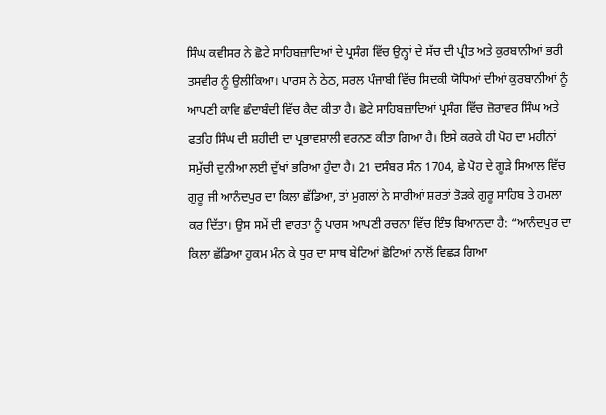ਸਿੰਘ ਕਵੀਸਰ ਨੇ ਛੋਟੇ ਸਾਹਿਬਜ਼ਾਦਿਆਂ ਦੇ ਪ੍ਰਸੰਗ ਵਿੱਚ ਉਨ੍ਹਾਂ ਦੇ ਸੱਚ ਦੀ ਪ੍ਰੀਤ ਅਤੇ ਕੁਰਬਾਨੀਆਂ ਭਰੀ ਤਸਵੀਰ ਨੂੰ ਉਲੀਕਿਆ। ਪਾਰਸ ਨੇ ਠੇਠ, ਸਰਲ ਪੰਜਾਬੀ ਵਿੱਚ ਸਿਦਕੀ ਯੋਧਿਆਂ ਦੀਆਂ ਕੁਰਬਾਨੀਆਂ ਨੂੰ ਆਪਣੀ ਕਾਵਿ ਛੰਦਾਬੰਦੀ ਵਿੱਚ ਕੈਦ ਕੀਤਾ ਹੈ। ਛੋਟੇ ਸਾਹਿਬਜ਼ਾਦਿਆਂ ਪ੍ਰਸੰਗ ਵਿੱਚ ਜ਼ੋਰਾਵਰ ਸਿੰਘ ਅਤੇ ਫਤਹਿ ਸਿੰਘ ਦੀ ਸ਼ਹੀਦੀ ਦਾ ਪ੍ਰਭਾਵਸ਼ਾਲੀ ਵਰਨਣ ਕੀਤਾ ਗਿਆ ਹੈ। ਇਸੇ ਕਰਕੇ ਹੀ ਪੋਹ ਦਾ ਮਹੀਨਾਂ ਸਮੁੱਚੀ ਦੁਨੀਆ ਲਈ ਦੁੱਖਾਂ ਭਰਿਆ ਹੁੰਦਾ ਹੈ। 21 ਦਸੰਬਰ ਸੰਨ 1704, ਛੇ ਪੋਹ ਦੇ ਗੂੜੇ ਸਿਆਲ ਵਿੱਚ ਗੁਰੂ ਜੀ ਆਨੰਦਪੁਰ ਦਾ ਕਿਲਾ ਛੱਡਿਆ, ਤਾਂ ਮੁਗਲਾਂ ਨੇ ਸਾਰੀਆਂ ਸ਼ਰਤਾਂ ਤੋੜਕੇ ਗੁਰੂ ਸਾਹਿਬ ਤੇ ਹਮਲਾ ਕਰ ਦਿੱਤਾ। ਉਸ ਸਮੇਂ ਦੀ ਵਾਰਤਾ ਨੂੰ ਪਾਰਸ ਆਪਣੀ ਰਚਨਾ ਵਿੱਚ ਇੰਝ ਬਿਆਨਦਾ ਹੈ: “ਆਨੰਦਪੁਰ ਦਾ ਕਿਲਾ ਛੱਡਿਆ ਹੁਕਮ ਮੰਨ ਕੇ ਧੁਰ ਦਾ ਸਾਥ ਬੇਟਿਆਂ ਛੋਟਿਆਂ ਨਾਲੋਂ ਵਿਛੜ ਗਿਆ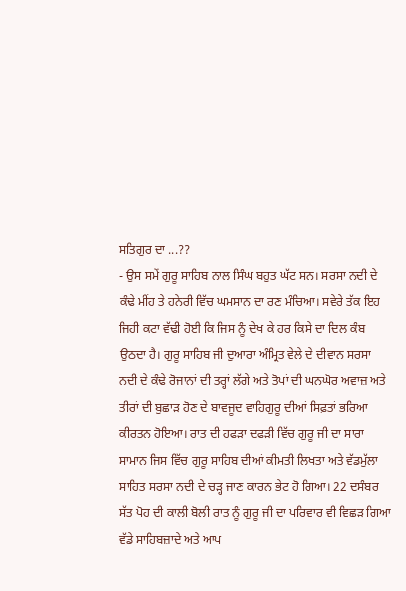ਸਤਿਗੁਰ ਦਾ ...??
- ਉਸ ਸਮੇਂ ਗੁਰੂ ਸਾਹਿਬ ਨਾਲ ਸਿੰਘ ਬਹੁਤ ਘੱਟ ਸਨ। ਸਰਸਾ ਨਦੀ ਦੇ ਕੰਢੇ ਮੀਂਹ ਤੇ ਹਨੇਰੀ ਵਿੱਚ ਘਮਸਾਨ ਦਾ ਰਣ ਮੰਚਿਆ। ਸਵੇਰੇ ਤੱਕ ਇਹ ਜਿਹੀ ਕਟਾ ਵੱਢੀ ਹੋਈ ਕਿ ਜਿਸ ਨੂੰ ਦੇਖ ਕੇ ਹਰ ਕਿਸੇ ਦਾ ਦਿਲ ਕੰਬ ਉਠਦਾ ਹੈ। ਗੁਰੂ ਸਾਹਿਬ ਜੀ ਦੁਆਰਾ ਅੰਮ੍ਰਿਤ ਵੇਲੇ ਦੇ ਦੀਵਾਨ ਸਰਸਾ ਨਦੀ ਦੇ ਕੰਢੇ ਰੋਜਾਨਾਂ ਦੀ ਤਰ੍ਹਾਂ ਲੱਗੇ ਅਤੇ ਤੋਪਾਂ ਦੀ ਘਨਘੋਰ ਅਵਾਜ਼ ਅਤੇ ਤੀਰਾਂ ਦੀ ਬੁਛਾੜ ਹੋਣ ਦੇ ਬਾਵਜੂਦ ਵਾਹਿਗੁਰੂ ਦੀਆਂ ਸਿਫ਼ਤਾਂ ਭਰਿਆ ਕੀਰਤਨ ਹੋਇਆ। ਰਾਤ ਦੀ ਹਫੜਾ ਦਫੜੀ ਵਿੱਚ ਗੁਰੂ ਜੀ ਦਾ ਸਾਰਾ ਸਾਮਾਨ ਜਿਸ ਵਿੱਚ ਗੁਰੂ ਸਾਹਿਬ ਦੀਆਂ ਕੀਮਤੀ ਲਿਖਤਾ ਅਤੇ ਵੱਡਮੁੱਲਾ ਸਾਹਿਤ ਸਰਸਾ ਨਦੀ ਦੇ ਚੜ੍ਹ ਜਾਣ ਕਾਰਨ ਭੇਟ ਹੋ ਗਿਆ। 22 ਦਸੰਬਰ ਸੱਤ ਪੋਹ ਦੀ ਕਾਲੀ ਬੋਲੀ ਰਾਤ ਨੂੰ ਗੁਰੂ ਜੀ ਦਾ ਪਰਿਵਾਰ ਵੀ ਵਿਛੜ ਗਿਆ ਵੱਡੇ ਸਾਹਿਬਜ਼ਾਦੇ ਅਤੇ ਆਪ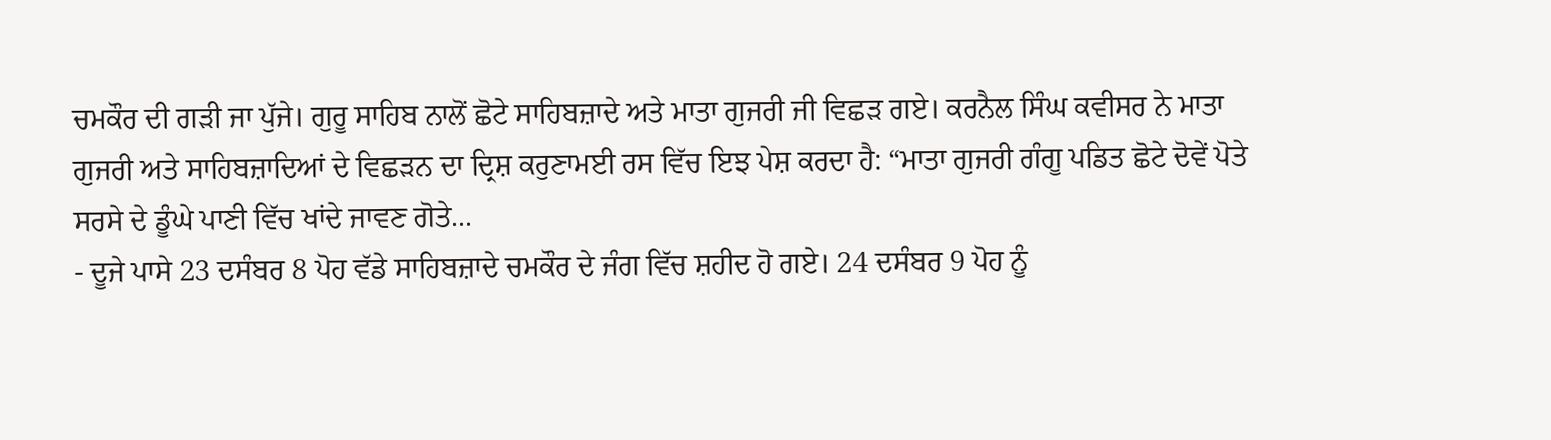ਚਮਕੌਰ ਦੀ ਗੜੀ ਜਾ ਪੁੱਜੇ। ਗੁਰੂ ਸਾਹਿਬ ਨਾਲੋਂ ਛੋਟੇ ਸਾਹਿਬਜ਼ਾਦੇ ਅਤੇ ਮਾਤਾ ਗੁਜਰੀ ਜੀ ਵਿਛੜ ਗਏ। ਕਰਨੈਲ ਸਿੰਘ ਕਵੀਸਰ ਨੇ ਮਾਤਾ ਗੁਜਰੀ ਅਤੇ ਸਾਹਿਬਜ਼ਾਦਿਆਂ ਦੇ ਵਿਛੜਨ ਦਾ ਦ੍ਰਿਸ਼ ਕਰੁਣਾਮਈ ਰਸ ਵਿੱਚ ਇਝ ਪੇਸ਼ ਕਰਦਾ ਹੈ: “ਮਾਤਾ ਗੁਜਰੀ ਗੰਗੂ ਪਡਿਤ ਛੋਟੇ ਦੋਵੇਂ ਪੋਤੇ ਸਰਸੇ ਦੇ ਡੂੰਘੇ ਪਾਣੀ ਵਿੱਚ ਖਾਂਦੇ ਜਾਵਣ ਗੋਤੇ...
- ਦੂਜੇ ਪਾਸੇ 23 ਦਸੰਬਰ 8 ਪੋਹ ਵੱਡੇ ਸਾਹਿਬਜ਼ਾਦੇ ਚਮਕੌਰ ਦੇ ਜੰਗ ਵਿੱਚ ਸ਼ਹੀਦ ਹੋ ਗਏ। 24 ਦਸੰਬਰ 9 ਪੋਹ ਨੂੰ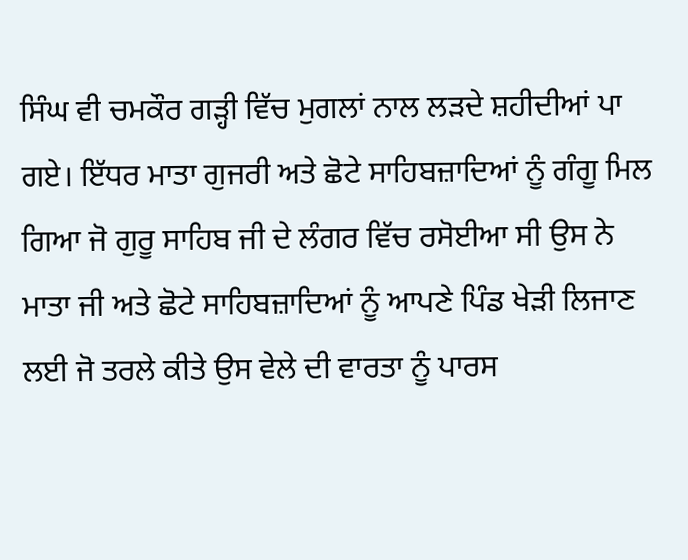ਸਿੰਘ ਵੀ ਚਮਕੌਰ ਗੜ੍ਹੀ ਵਿੱਚ ਮੁਗਲਾਂ ਨਾਲ ਲੜਦੇ ਸ਼ਹੀਦੀਆਂ ਪਾ ਗਏ। ਇੱਧਰ ਮਾਤਾ ਗੁਜਰੀ ਅਤੇ ਛੋਟੇ ਸਾਹਿਬਜ਼ਾਦਿਆਂ ਨੂੰ ਗੰਗੂ ਮਿਲ ਗਿਆ ਜੋ ਗੁਰੂ ਸਾਹਿਬ ਜੀ ਦੇ ਲੰਗਰ ਵਿੱਚ ਰਸੋਈਆ ਸੀ ਉਸ ਨੇ ਮਾਤਾ ਜੀ ਅਤੇ ਛੋਟੇ ਸਾਹਿਬਜ਼ਾਦਿਆਂ ਨੂੰ ਆਪਣੇ ਪਿੰਡ ਖੇੜੀ ਲਿਜਾਣ ਲਈ ਜੋ ਤਰਲੇ ਕੀਤੇ ਉਸ ਵੇਲੇ ਦੀ ਵਾਰਤਾ ਨੂੰ ਪਾਰਸ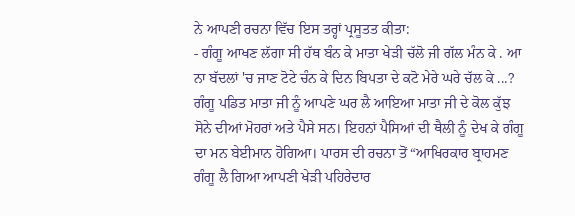ਨੇ ਆਪਣੀ ਰਚਨਾ ਵਿੱਚ ਇਸ ਤਰ੍ਹਾਂ ਪ੍ਰਸੂਤਤ ਕੀਤਾ:
- ਗੰਗੂ ਆਖਣ ਲੱਗਾ ਸੀ ਹੱਥ ਬੰਨ ਕੇ ਮਾਤਾ ਖੇੜੀ ਚੱਲੋ ਜੀ ਗੱਲ ਮੰਨ ਕੇ . ਆ ਨਾ ਬੱਦਲਾਂ 'ਚ ਜਾਣ ਟੋਟੇ ਚੰਨ ਕੇ ਦਿਨ ਬਿਪਤਾ ਦੇ ਕਟੋ ਮੇਰੇ ਘਰੇ ਚੱਲ ਕੇ ...? ਗੰਗੂ ਪਡਿਤ ਮਾਤਾ ਜੀ ਨੂੰ ਆਪਣੇ ਘਰ ਲੈ ਆਇਆ ਮਾਤਾ ਜੀ ਦੇ ਕੋਲ ਕੁੱਝ ਸੋਨੇ ਦੀਆਂ ਮੋਹਰਾਂ ਅਤੇ ਪੈਸੇ ਸਨ। ਇਹਨਾਂ ਪੈਸਿਆਂ ਦੀ ਥੈਲੀ ਨੂੰ ਦੇਖ ਕੇ ਗੰਗੂ ਦਾ ਮਨ ਬੇਈਮਾਨ ਹੋਗਿਆ। ਪਾਰਸ ਦੀ ਰਚਨਾ ਤੋਂ “ਆਖਿਰਕਾਰ ਬ੍ਰਾਹਮਣ ਗੰਗੂ ਲੈ ਗਿਆ ਆਪਣੀ ਖੇੜੀ ਪਹਿਰੇਦਾਰ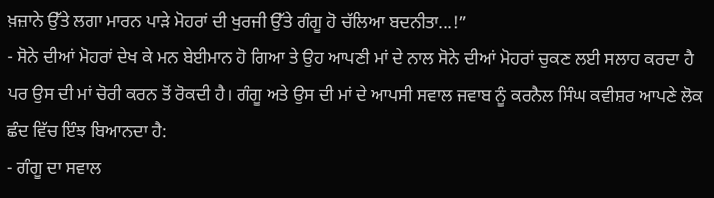ਖ਼ਜ਼ਾਨੇ ਉੱਤੇ ਲਗਾ ਮਾਰਨ ਪਾੜੇ ਮੋਹਰਾਂ ਦੀ ਖੁਰਜੀ ਉੱਤੇ ਗੰਗੂ ਹੋ ਚੱਲਿਆ ਬਦਨੀਤਾ...!”
- ਸੋਨੇ ਦੀਆਂ ਮੋਹਰਾਂ ਦੇਖ ਕੇ ਮਨ ਬੇਈਮਾਨ ਹੋ ਗਿਆ ਤੇ ਉਹ ਆਪਣੀ ਮਾਂ ਦੇ ਨਾਲ ਸੋਨੇ ਦੀਆਂ ਮੋਹਰਾਂ ਚੁਕਣ ਲਈ ਸਲਾਹ ਕਰਦਾ ਹੈ ਪਰ ਉਸ ਦੀ ਮਾਂ ਚੋਰੀ ਕਰਨ ਤੋਂ ਰੋਕਦੀ ਹੈ। ਗੰਗੂ ਅਤੇ ਉਸ ਦੀ ਮਾਂ ਦੇ ਆਪਸੀ ਸਵਾਲ ਜਵਾਬ ਨੂੰ ਕਰਨੈਲ ਸਿੰਘ ਕਵੀਸ਼ਰ ਆਪਣੇ ਲੋਕ ਛੰਦ ਵਿੱਚ ਇੰਝ ਬਿਆਨਦਾ ਹੈ:
- ਗੰਗੂ ਦਾ ਸਵਾਲ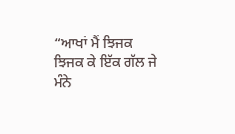“ਆਖਾਂ ਮੈਂ ਝਿਜਕ ਝਿਜਕ ਕੇ ਇੱਕ ਗੱਲ ਜੇ ਮੰਨੇ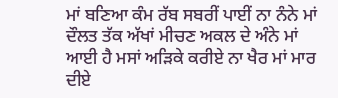ਮਾਂ ਬਣਿਆ ਕੰਮ ਰੱਬ ਸਬਰੀਂ ਪਾਈਂ ਨਾ ਨੰਨੇ ਮਾਂ ਦੌਲਤ ਤੱਕ ਅੱਖਾਂ ਮੀਚਣ ਅਕਲ ਦੇ ਅੰਨੇ ਮਾਂ ਆਈ ਹੈ ਮਸਾਂ ਅੜਿਕੇ ਕਰੀਏ ਨਾ ਖੈਰ ਮਾਂ ਮਾਰ ਦੀਏ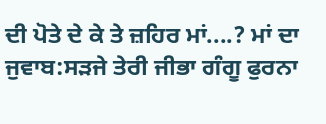ਦੀ ਪੋਤੇ ਦੇ ਕੇ ਤੇ ਜ਼ਹਿਰ ਮਾਂ....? ਮਾਂ ਦਾ ਜੁਵਾਬ:ਸੜਜੇ ਤੇਰੀ ਜੀਭਾ ਗੰਗੂ ਫੁਰਨਾ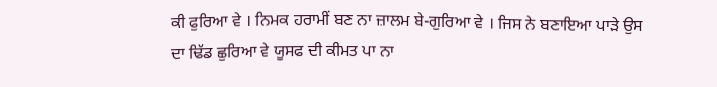ਕੀ ਫੁਰਿਆ ਵੇ । ਨਿਮਕ ਹਰਾਮੀਂ ਬਣ ਨਾ ਜ਼ਾਲਮ ਬੇ-ਗੁਰਿਆ ਵੇ । ਜਿਸ ਨੇ ਬਣਾਇਆ ਪਾੜੇ ਉਸ ਦਾ ਢਿੱਡ ਛੁਰਿਆ ਵੇ ਯੂਸਫ ਦੀ ਕੀਮਤ ਪਾ ਨਾ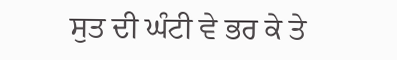ਸੁਤ ਦੀ ਘੰਟੀ ਵੇ ਭਰ ਕੇ ਤੇ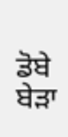ਡੋਬੇ ਬੇੜਾ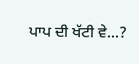ਪਾਪ ਦੀ ਖੱਟੀ ਵੇ...?